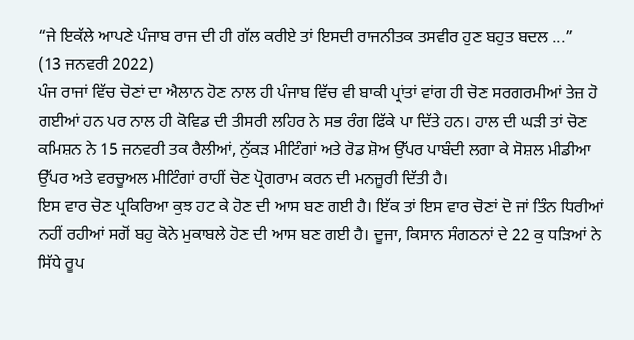“ਜੇ ਇਕੱਲੇ ਆਪਣੇ ਪੰਜਾਬ ਰਾਜ ਦੀ ਹੀ ਗੱਲ ਕਰੀਏ ਤਾਂ ਇਸਦੀ ਰਾਜਨੀਤਕ ਤਸਵੀਰ ਹੁਣ ਬਹੁਤ ਬਦਲ ...”
(13 ਜਨਵਰੀ 2022)
ਪੰਜ ਰਾਜਾਂ ਵਿੱਚ ਚੋਣਾਂ ਦਾ ਐਲਾਨ ਹੋਣ ਨਾਲ ਹੀ ਪੰਜਾਬ ਵਿੱਚ ਵੀ ਬਾਕੀ ਪ੍ਰਾਂਤਾਂ ਵਾਂਗ ਹੀ ਚੋਣ ਸਰਗਰਮੀਆਂ ਤੇਜ਼ ਹੋ ਗਈਆਂ ਹਨ ਪਰ ਨਾਲ ਹੀ ਕੋਵਿਡ ਦੀ ਤੀਸਰੀ ਲਹਿਰ ਨੇ ਸਭ ਰੰਗ ਫਿੱਕੇ ਪਾ ਦਿੱਤੇ ਹਨ। ਹਾਲ ਦੀ ਘੜੀ ਤਾਂ ਚੋਣ ਕਮਿਸ਼ਨ ਨੇ 15 ਜਨਵਰੀ ਤਕ ਰੈਲੀਆਂ, ਨੁੱਕੜ ਮੀਟਿੰਗਾਂ ਅਤੇ ਰੋਡ ਸ਼ੋਅ ਉੱਪਰ ਪਾਬੰਦੀ ਲਗਾ ਕੇ ਸੋਸ਼ਲ ਮੀਡੀਆ ਉੱਪਰ ਅਤੇ ਵਰਚੂਅਲ ਮੀਟਿੰਗਾਂ ਰਾਹੀਂ ਚੋਣ ਪ੍ਰੋਗਰਾਮ ਕਰਨ ਦੀ ਮਨਜ਼ੂਰੀ ਦਿੱਤੀ ਹੈ।
ਇਸ ਵਾਰ ਚੋਣ ਪ੍ਰਕਿਰਿਆ ਕੁਝ ਹਟ ਕੇ ਹੋਣ ਦੀ ਆਸ ਬਣ ਗਈ ਹੈ। ਇੱਕ ਤਾਂ ਇਸ ਵਾਰ ਚੋਣਾਂ ਦੋ ਜਾਂ ਤਿੰਨ ਧਿਰੀਆਂ ਨਹੀਂ ਰਹੀਆਂ ਸਗੋਂ ਬਹੁ ਕੋਨੇ ਮੁਕਾਬਲੇ ਹੋਣ ਦੀ ਆਸ ਬਣ ਗਈ ਹੈ। ਦੂਜਾ, ਕਿਸਾਨ ਸੰਗਠਨਾਂ ਦੇ 22 ਕੁ ਧੜਿਆਂ ਨੇ ਸਿੱਧੇ ਰੂਪ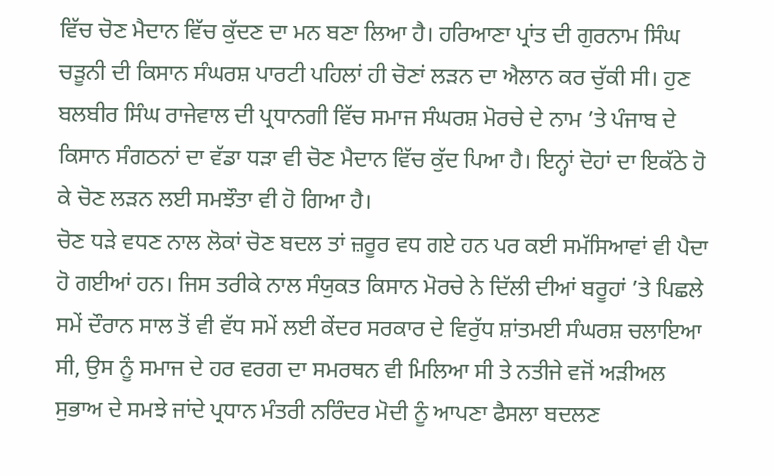ਵਿੱਚ ਚੋਣ ਮੈਦਾਨ ਵਿੱਚ ਕੁੱਦਣ ਦਾ ਮਨ ਬਣਾ ਲਿਆ ਹੈ। ਹਰਿਆਣਾ ਪ੍ਰਾਂਤ ਦੀ ਗੁਰਨਾਮ ਸਿੰਘ ਚੜੂਨੀ ਦੀ ਕਿਸਾਨ ਸੰਘਰਸ਼ ਪਾਰਟੀ ਪਹਿਲਾਂ ਹੀ ਚੋਣਾਂ ਲੜਨ ਦਾ ਐਲਾਨ ਕਰ ਚੁੱਕੀ ਸੀ। ਹੁਣ ਬਲਬੀਰ ਸਿੰਘ ਰਾਜੇਵਾਲ ਦੀ ਪ੍ਰਧਾਨਗੀ ਵਿੱਚ ਸਮਾਜ ਸੰਘਰਸ਼ ਮੋਰਚੇ ਦੇ ਨਾਮ ’ਤੇ ਪੰਜਾਬ ਦੇ ਕਿਸਾਨ ਸੰਗਠਨਾਂ ਦਾ ਵੱਡਾ ਧੜਾ ਵੀ ਚੋਣ ਮੈਦਾਨ ਵਿੱਚ ਕੁੱਦ ਪਿਆ ਹੈ। ਇਨ੍ਹਾਂ ਦੋਹਾਂ ਦਾ ਇਕੱਠੇ ਹੋ ਕੇ ਚੋਣ ਲੜਨ ਲਈ ਸਮਝੌਤਾ ਵੀ ਹੋ ਗਿਆ ਹੈ।
ਚੋਣ ਧੜੇ ਵਧਣ ਨਾਲ ਲੋਕਾਂ ਚੋਣ ਬਦਲ ਤਾਂ ਜ਼ਰੂਰ ਵਧ ਗਏ ਹਨ ਪਰ ਕਈ ਸਮੱਸਿਆਵਾਂ ਵੀ ਪੈਦਾ ਹੋ ਗਈਆਂ ਹਨ। ਜਿਸ ਤਰੀਕੇ ਨਾਲ ਸੰਯੁਕਤ ਕਿਸਾਨ ਮੋਰਚੇ ਨੇ ਦਿੱਲੀ ਦੀਆਂ ਬਰੂਹਾਂ ’ਤੇ ਪਿਛਲੇ ਸਮੇਂ ਦੌਰਾਨ ਸਾਲ ਤੋਂ ਵੀ ਵੱਧ ਸਮੇਂ ਲਈ ਕੇਂਦਰ ਸਰਕਾਰ ਦੇ ਵਿਰੁੱਧ ਸ਼ਾਂਤਮਈ ਸੰਘਰਸ਼ ਚਲਾਇਆ ਸੀ, ਉਸ ਨੂੰ ਸਮਾਜ ਦੇ ਹਰ ਵਰਗ ਦਾ ਸਮਰਥਨ ਵੀ ਮਿਲਿਆ ਸੀ ਤੇ ਨਤੀਜੇ ਵਜੋਂ ਅੜੀਅਲ ਸੁਭਾਅ ਦੇ ਸਮਝੇ ਜਾਂਦੇ ਪ੍ਰਧਾਨ ਮੰਤਰੀ ਨਰਿੰਦਰ ਮੋਦੀ ਨੂੰ ਆਪਣਾ ਫੈਸਲਾ ਬਦਲਣ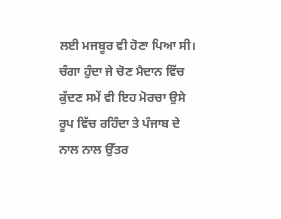ਲਈ ਮਜਬੂਰ ਵੀ ਹੋਣਾ ਪਿਆ ਸੀ। ਚੰਗਾ ਹੁੰਦਾ ਜੇ ਚੋਣ ਮੈਦਾਨ ਵਿੱਚ ਕੁੱਦਣ ਸਮੇਂ ਵੀ ਇਹ ਮੋਰਚਾ ਉਸੇ ਰੂਪ ਵਿੱਚ ਰਹਿੰਦਾ ਤੇ ਪੰਜਾਬ ਦੇ ਨਾਲ ਨਾਲ ਉੱਤਰ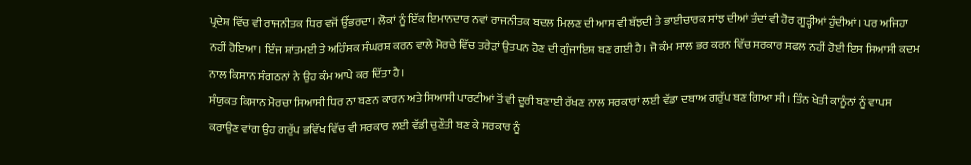ਪ੍ਰਦੇਸ਼ ਵਿੱਚ ਵੀ ਰਾਜਨੀਤਕ ਧਿਰ ਵਜੋਂ ਉੱਭਰਦਾ। ਲੋਕਾਂ ਨੂੰ ਇੱਕ ਇਮਾਨਦਾਰ ਨਵਾਂ ਰਾਜਨੀਤਕ ਬਦਲ ਮਿਲਣ ਦੀ ਆਸ ਵੀ ਬੱਝਦੀ ਤੇ ਭਾਈਚਾਰਕ ਸਾਂਝ ਦੀਆਂ ਤੰਦਾਂ ਵੀ ਹੋਰ ਗੂੜ੍ਹੀਆਂ ਹੁੰਦੀਆਂ। ਪਰ ਅਜਿਹਾ ਨਹੀਂ ਹੋਇਆ। ਇੰਜ ਸ਼ਾਂਤਮਈ ਤੇ ਅਹਿੰਸਕ ਸੰਘਰਸ਼ ਕਰਨ ਵਾਲੇ ਮੋਰਚੇ ਵਿੱਚ ਤਰੇੜਾਂ ਉਤਪਨ ਹੋਣ ਦੀ ਗੁੰਜਾਇਸ਼ ਬਣ ਗਈ ਹੈ। ਜੋ ਕੰਮ ਸਾਲ ਭਰ ਕਰਨ ਵਿੱਚ ਸਰਕਾਰ ਸਫਲ ਨਹੀਂ ਹੋਈ ਇਸ ਸਿਆਸੀ ਕਦਮ ਨਾਲ ਕਿਸਾਨ ਸੰਗਠਨਾਂ ਨੇ ਉਹ ਕੰਮ ਆਪੇ ਕਰ ਦਿੱਤਾ ਹੈ।
ਸੰਯੁਕਤ ਕਿਸਾਨ ਮੋਰਚਾ ਸਿਆਸੀ ਧਿਰ ਨਾ ਬਣਨ ਕਾਰਨ ਅਤੇ ਸਿਆਸੀ ਪਾਰਟੀਆਂ ਤੋਂ ਵੀ ਦੂਰੀ ਬਣਾਈ ਰੱਖਣ ਨਾਲ ਸਰਕਾਰਾਂ ਲਈ ਵੱਡਾ ਦਬਾਅ ਗਰੁੱਪ ਬਣ ਗਿਆ ਸੀ। ਤਿੰਨ ਖੇਤੀ ਕਾਨੂੰਨਾਂ ਨੂੰ ਵਾਪਸ ਕਰਾਉਣ ਵਾਂਗ ਉਹ ਗਰੁੱਪ ਭਵਿੱਖ ਵਿੱਚ ਵੀ ਸਰਕਾਰ ਲਈ ਵੱਡੀ ਚੁਣੌਤੀ ਬਣ ਕੇ ਸਰਕਾਰ ਨੂੰ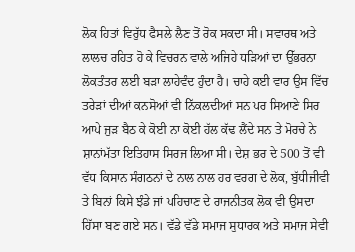ਲੋਕ ਹਿਤਾਂ ਵਿਰੁੱਧ ਫੈਸਲੇ ਲੈਣ ਤੋਂ ਰੋਕ ਸਕਦਾ ਸੀ। ਸਵਾਰਥ ਅਤੇ ਲਾਲਚ ਰਹਿਤ ਹੋ ਕੇ ਵਿਚਰਨ ਵਾਲੇ ਅਜਿਹੇ ਧੜਿਆਂ ਦਾ ਉੱਭਰਨਾ ਲੋਕਤੰਤਰ ਲਈ ਬੜਾ ਲਾਹੇਵੰਦ ਹੁੰਦਾ ਹੈ। ਚਾਹੇ ਕਈ ਵਾਰ ਉਸ ਵਿੱਚ ਤਰੇੜਾਂ ਦੀਆਂ ਕਨਸੋਆਂ ਵੀ ਨਿੱਕਲਦੀਆਂ ਸਨ ਪਰ ਸਿਆਣੇ ਸਿਰ ਆਪੇ ਜੁੜ ਬੈਠ ਕੇ ਕੋਈ ਨਾ ਕੋਈ ਹੱਲ ਕੱਢ ਲੈਂਦੇ ਸਨ ਤੇ ਮੋਰਚੇ ਨੇ ਸ਼ਾਨਾਂਮੱਤਾ ਇਤਿਹਾਸ ਸਿਰਜ ਲਿਆ ਸੀ। ਦੇਸ਼ ਭਰ ਦੇ 500 ਤੋਂ ਵੀ ਵੱਧ ਕਿਸਾਨ ਸੰਗਠਨਾਂ ਦੇ ਨਾਲ ਨਾਲ ਹਰ ਵਰਗ ਦੇ ਲੋਕ, ਬੁੱਧੀਜੀਵੀ ਤੇ ਬਿਨਾਂ ਕਿਸੇ ਝੰਡੇ ਜਾਂ ਪਹਿਚਾਣ ਦੇ ਰਾਜਨੀਤਕ ਲੋਕ ਵੀ ਉਸਦਾ ਹਿੱਸਾ ਬਣ ਗਏ ਸਨ। ਵੱਡੇ ਵੱਡੇ ਸਮਾਜ ਸੁਧਾਰਕ ਅਤੇ ਸਮਾਜ ਸੇਵੀ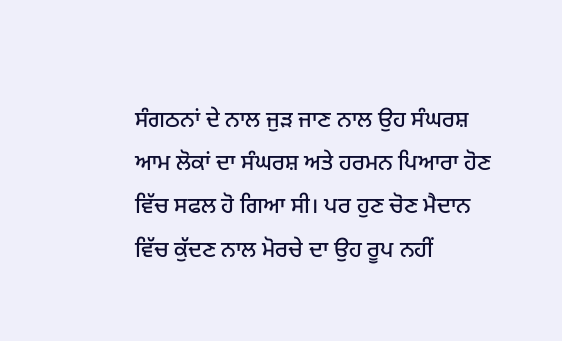ਸੰਗਠਨਾਂ ਦੇ ਨਾਲ ਜੁੜ ਜਾਣ ਨਾਲ ਉਹ ਸੰਘਰਸ਼ ਆਮ ਲੋਕਾਂ ਦਾ ਸੰਘਰਸ਼ ਅਤੇ ਹਰਮਨ ਪਿਆਰਾ ਹੋਣ ਵਿੱਚ ਸਫਲ ਹੋ ਗਿਆ ਸੀ। ਪਰ ਹੁਣ ਚੋਣ ਮੈਦਾਨ ਵਿੱਚ ਕੁੱਦਣ ਨਾਲ ਮੋਰਚੇ ਦਾ ਉਹ ਰੂਪ ਨਹੀਂ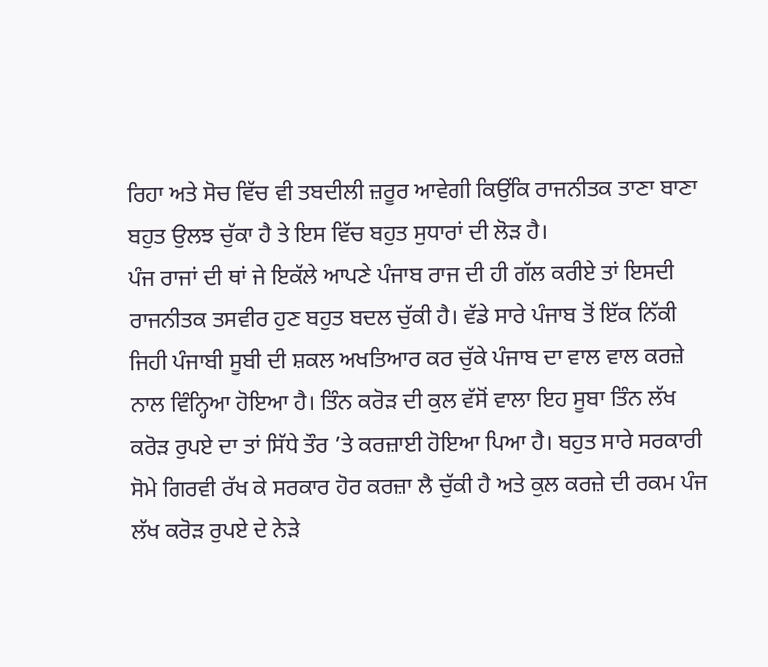ਰਿਹਾ ਅਤੇ ਸੋਚ ਵਿੱਚ ਵੀ ਤਬਦੀਲੀ ਜ਼ਰੂਰ ਆਵੇਗੀ ਕਿਉਂਕਿ ਰਾਜਨੀਤਕ ਤਾਣਾ ਬਾਣਾ ਬਹੁਤ ਉਲਝ ਚੁੱਕਾ ਹੈ ਤੇ ਇਸ ਵਿੱਚ ਬਹੁਤ ਸੁਧਾਰਾਂ ਦੀ ਲੋੜ ਹੈ।
ਪੰਜ ਰਾਜਾਂ ਦੀ ਥਾਂ ਜੇ ਇਕੱਲੇ ਆਪਣੇ ਪੰਜਾਬ ਰਾਜ ਦੀ ਹੀ ਗੱਲ ਕਰੀਏ ਤਾਂ ਇਸਦੀ ਰਾਜਨੀਤਕ ਤਸਵੀਰ ਹੁਣ ਬਹੁਤ ਬਦਲ ਚੁੱਕੀ ਹੈ। ਵੱਡੇ ਸਾਰੇ ਪੰਜਾਬ ਤੋਂ ਇੱਕ ਨਿੱਕੀ ਜਿਹੀ ਪੰਜਾਬੀ ਸੂਬੀ ਦੀ ਸ਼ਕਲ ਅਖਤਿਆਰ ਕਰ ਚੁੱਕੇ ਪੰਜਾਬ ਦਾ ਵਾਲ ਵਾਲ ਕਰਜ਼ੇ ਨਾਲ ਵਿੰਨ੍ਹਿਆ ਹੋਇਆ ਹੈ। ਤਿੰਨ ਕਰੋੜ ਦੀ ਕੁਲ ਵੱਸੋਂ ਵਾਲਾ ਇਹ ਸੂਬਾ ਤਿੰਨ ਲੱਖ ਕਰੋੜ ਰੁਪਏ ਦਾ ਤਾਂ ਸਿੱਧੇ ਤੌਰ ’ਤੇ ਕਰਜ਼ਾਈ ਹੋਇਆ ਪਿਆ ਹੈ। ਬਹੁਤ ਸਾਰੇ ਸਰਕਾਰੀ ਸੋਮੇ ਗਿਰਵੀ ਰੱਖ ਕੇ ਸਰਕਾਰ ਹੋਰ ਕਰਜ਼ਾ ਲੈ ਚੁੱਕੀ ਹੈ ਅਤੇ ਕੁਲ ਕਰਜ਼ੇ ਦੀ ਰਕਮ ਪੰਜ ਲੱਖ ਕਰੋੜ ਰੁਪਏ ਦੇ ਨੇੜੇ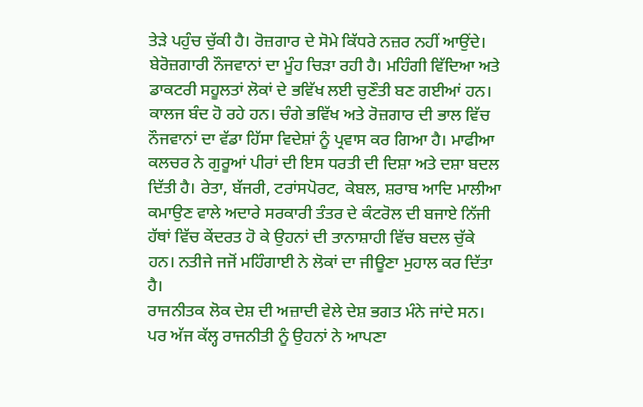ਤੇੜੇ ਪਹੁੰਚ ਚੁੱਕੀ ਹੈ। ਰੋਜ਼ਗਾਰ ਦੇ ਸੋਮੇ ਕਿੱਧਰੇ ਨਜ਼ਰ ਨਹੀਂ ਆਉਂਦੇ। ਬੇਰੋਜ਼ਗਾਰੀ ਨੌਜਵਾਨਾਂ ਦਾ ਮੂੰਹ ਚਿੜਾ ਰਹੀ ਹੈ। ਮਹਿੰਗੀ ਵਿੱਦਿਆ ਅਤੇ ਡਾਕਟਰੀ ਸਹੂਲਤਾਂ ਲੋਕਾਂ ਦੇ ਭਵਿੱਖ ਲਈ ਚੁਣੌਤੀ ਬਣ ਗਈਆਂ ਹਨ। ਕਾਲਜ ਬੰਦ ਹੋ ਰਹੇ ਹਨ। ਚੰਗੇ ਭਵਿੱਖ ਅਤੇ ਰੋਜ਼ਗਾਰ ਦੀ ਭਾਲ ਵਿੱਚ ਨੌਜਵਾਨਾਂ ਦਾ ਵੱਡਾ ਹਿੱਸਾ ਵਿਦੇਸ਼ਾਂ ਨੂੰ ਪ੍ਰਵਾਸ ਕਰ ਗਿਆ ਹੈ। ਮਾਫੀਆ ਕਲਚਰ ਨੇ ਗੁਰੂਆਂ ਪੀਰਾਂ ਦੀ ਇਸ ਧਰਤੀ ਦੀ ਦਿਸ਼ਾ ਅਤੇ ਦਸ਼ਾ ਬਦਲ ਦਿੱਤੀ ਹੈ। ਰੇਤਾ, ਬੱਜਰੀ, ਟਰਾਂਸਪੋਰਟ, ਕੇਬਲ, ਸ਼ਰਾਬ ਆਦਿ ਮਾਲੀਆ ਕਮਾਉਣ ਵਾਲੇ ਅਦਾਰੇ ਸਰਕਾਰੀ ਤੰਤਰ ਦੇ ਕੰਟਰੋਲ ਦੀ ਬਜਾਏ ਨਿੱਜੀ ਹੱਥਾਂ ਵਿੱਚ ਕੇਂਦਰਤ ਹੋ ਕੇ ਉਹਨਾਂ ਦੀ ਤਾਨਾਸ਼ਾਹੀ ਵਿੱਚ ਬਦਲ ਚੁੱਕੇ ਹਨ। ਨਤੀਜੇ ਜਜੋਂ ਮਹਿੰਗਾਈ ਨੇ ਲੋਕਾਂ ਦਾ ਜੀਊਣਾ ਮੁਹਾਲ ਕਰ ਦਿੱਤਾ ਹੈ।
ਰਾਜਨੀਤਕ ਲੋਕ ਦੇਸ਼ ਦੀ ਅਜ਼ਾਦੀ ਵੇਲੇ ਦੇਸ਼ ਭਗਤ ਮੰਨੇ ਜਾਂਦੇ ਸਨ। ਪਰ ਅੱਜ ਕੱਲ੍ਹ ਰਾਜਨੀਤੀ ਨੂੰ ਉਹਨਾਂ ਨੇ ਆਪਣਾ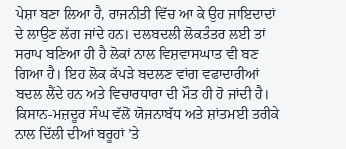ਪੇਸ਼ਾ ਬਣਾ ਲਿਆ ਹੈ, ਰਾਜਨੀਤੀ ਵਿੱਚ ਆ ਕੇ ਉਹ ਜਾਇਦਾਦਾਂ ਦੇ ਲਾਉਣ ਲੱਗ ਜਾਂਦੇ ਹਨ। ਦਲਬਦਲੀ ਲੋਕਤੰਤਰ ਲਈ ਤਾਂ ਸਰਾਪ ਬਣਿਆ ਹੀ ਹੈ ਲੋਕਾਂ ਨਾਲ ਵਿਸ਼ਵਾਸਘਾਤ ਵੀ ਬਣ ਗਿਆ ਹੈ। ਇਹ ਲੋਕ ਕੱਪੜੇ ਬਦਲਣ ਵਾਂਗ ਵਫਾਦਾਰੀਆਂ ਬਦਲ ਲੈਂਦੇ ਹਨ ਅਤੇ ਵਿਚਾਰਧਾਰਾ ਦੀ ਮੌਤ ਹੀ ਹੋ ਜਾਂਦੀ ਹੈ।
ਕਿਸਾਨ-ਮਜ਼ਦੂਰ ਸੰਘ ਵੱਲੋਂ ਯੋਜਨਾਬੱਧ ਅਤੇ ਸ਼ਾਂਤਮਈ ਤਰੀਕੇ ਨਾਲ ਦਿੱਲੀ ਦੀਆਂ ਬਰੂਹਾਂ ’ਤੇ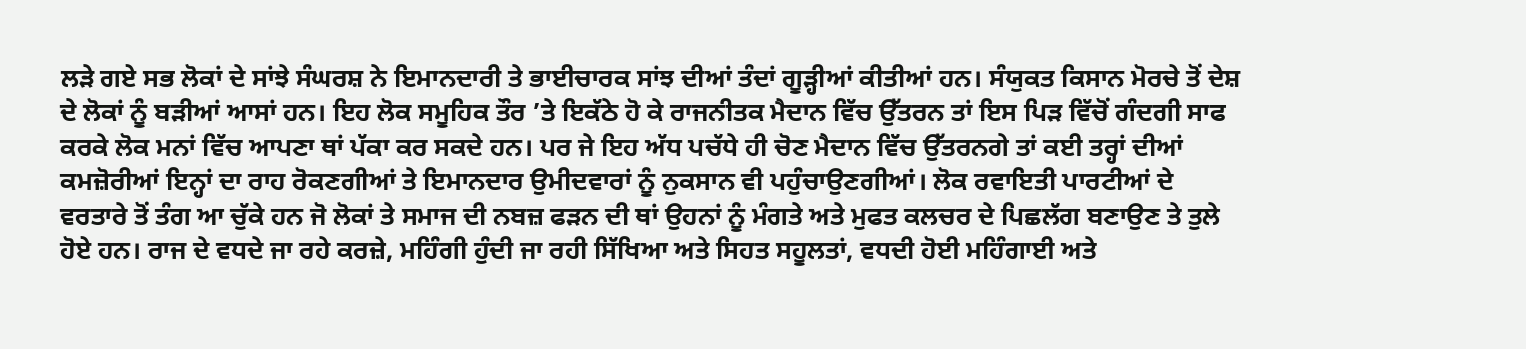ਲੜੇ ਗਏ ਸਭ ਲੋਕਾਂ ਦੇ ਸਾਂਝੇ ਸੰਘਰਸ਼ ਨੇ ਇਮਾਨਦਾਰੀ ਤੇ ਭਾਈਚਾਰਕ ਸਾਂਝ ਦੀਆਂ ਤੰਦਾਂ ਗੂੜ੍ਹੀਆਂ ਕੀਤੀਆਂ ਹਨ। ਸੰਯੁਕਤ ਕਿਸਾਨ ਮੋਰਚੇ ਤੋਂ ਦੇਸ਼ ਦੇ ਲੋਕਾਂ ਨੂੰ ਬੜੀਆਂ ਆਸਾਂ ਹਨ। ਇਹ ਲੋਕ ਸਮੂਹਿਕ ਤੌਰ ’ਤੇ ਇਕੱਠੇ ਹੋ ਕੇ ਰਾਜਨੀਤਕ ਮੈਦਾਨ ਵਿੱਚ ਉੱਤਰਨ ਤਾਂ ਇਸ ਪਿੜ ਵਿੱਚੋਂ ਗੰਦਗੀ ਸਾਫ ਕਰਕੇ ਲੋਕ ਮਨਾਂ ਵਿੱਚ ਆਪਣਾ ਥਾਂ ਪੱਕਾ ਕਰ ਸਕਦੇ ਹਨ। ਪਰ ਜੇ ਇਹ ਅੱਧ ਪਚੱਧੇ ਹੀ ਚੋਣ ਮੈਦਾਨ ਵਿੱਚ ਉੱਤਰਨਗੇ ਤਾਂ ਕਈ ਤਰ੍ਹਾਂ ਦੀਆਂ ਕਮਜ਼ੋਰੀਆਂ ਇਨ੍ਹਾਂ ਦਾ ਰਾਹ ਰੋਕਣਗੀਆਂ ਤੇ ਇਮਾਨਦਾਰ ਉਮੀਦਵਾਰਾਂ ਨੂੰ ਨੁਕਸਾਨ ਵੀ ਪਹੁੰਚਾਉਣਗੀਆਂ। ਲੋਕ ਰਵਾਇਤੀ ਪਾਰਟੀਆਂ ਦੇ ਵਰਤਾਰੇ ਤੋਂ ਤੰਗ ਆ ਚੁੱਕੇ ਹਨ ਜੋ ਲੋਕਾਂ ਤੇ ਸਮਾਜ ਦੀ ਨਬਜ਼ ਫੜਨ ਦੀ ਥਾਂ ਉਹਨਾਂ ਨੂੰ ਮੰਗਤੇ ਅਤੇ ਮੁਫਤ ਕਲਚਰ ਦੇ ਪਿਛਲੱਗ ਬਣਾਉਣ ਤੇ ਤੁਲੇ ਹੋਏ ਹਨ। ਰਾਜ ਦੇ ਵਧਦੇ ਜਾ ਰਹੇ ਕਰਜ਼ੇ, ਮਹਿੰਗੀ ਹੁੰਦੀ ਜਾ ਰਹੀ ਸਿੱਖਿਆ ਅਤੇ ਸਿਹਤ ਸਹੂਲਤਾਂ, ਵਧਦੀ ਹੋਈ ਮਹਿੰਗਾਈ ਅਤੇ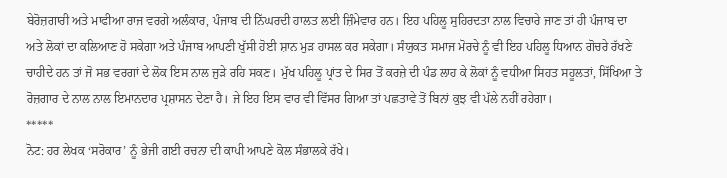ਬੇਰੋਜ਼ਗਾਰੀ ਅਤੇ ਮਾਫੀਆ ਰਾਜ ਵਰਗੇ ਅਲੰਕਾਰ, ਪੰਜਾਬ ਦੀ ਨਿੱਘਰਦੀ ਹਾਲਤ ਲਈ ਜ਼ਿੰਮੇਵਾਰ ਹਨ। ਇਹ ਪਹਿਲੂ ਸੁਹਿਰਦਤਾ ਨਾਲ ਵਿਚਾਰੇ ਜਾਣ ਤਾਂ ਹੀ ਪੰਜਾਬ ਦਾ ਅਤੇ ਲੋਕਾਂ ਦਾ ਕਲਿਆਣ ਹੋ ਸਕੇਗਾ ਅਤੇ ਪੰਜਾਬ ਆਪਣੀ ਖੁੱਸੀ ਹੋਈ ਸ਼ਾਨ ਮੁੜ ਹਾਸਲ ਕਰ ਸਕੇਗਾ। ਸੰਯੁਕਤ ਸਮਾਜ ਮੋਰਚੇ ਨੂੰ ਵੀ ਇਹ ਪਹਿਲੂ ਧਿਆਨ ਗੋਚਰੇ ਰੱਖਣੇ ਚਾਹੀਦੇ ਹਨ ਤਾਂ ਜੋ ਸਭ ਵਰਗਾਂ ਦੇ ਲੋਕ ਇਸ ਨਾਲ ਜੁੜੇ ਰਹਿ ਸਕਣ। ਮੁੱਖ ਪਹਿਲੂ ਪ੍ਰਾਂਤ ਦੇ ਸਿਰ ਤੋਂ ਕਰਜ਼ੇ ਦੀ ਪੰਡ ਲਾਹ ਕੇ ਲੋਕਾਂ ਨੂੰ ਵਧੀਆ ਸਿਹਤ ਸਹੂਲਤਾਂ, ਸਿੱਖਿਆ ਤੇ ਰੋਜ਼ਗਾਰ ਦੇ ਨਾਲ ਨਾਲ ਇਮਾਨਦਾਰ ਪ੍ਰਸ਼ਾਸਨ ਦੇਣਾ ਹੈ। ਜੇ ਇਹ ਇਸ ਵਾਰ ਵੀ ਵਿੱਸਰ ਗਿਆ ਤਾਂ ਪਛਤਾਵੇ ਤੋਂ ਬਿਨਾਂ ਕੁਝ ਵੀ ਪੱਲੇ ਨਹੀਂ ਰਹੇਗਾ।
*****
ਨੋਟ: ਹਰ ਲੇਖਕ ‘ਸਰੋਕਾਰ’ ਨੂੰ ਭੇਜੀ ਗਈ ਰਚਨਾ ਦੀ ਕਾਪੀ ਆਪਣੇ ਕੋਲ ਸੰਭਾਲਕੇ ਰੱਖੇ।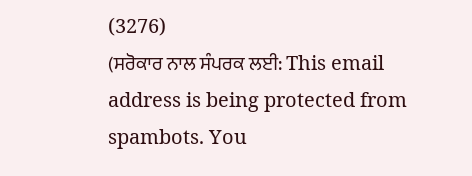(3276)
(ਸਰੋਕਾਰ ਨਾਲ ਸੰਪਰਕ ਲਈ: This email address is being protected from spambots. You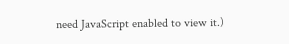need JavaScript enabled to view it.)